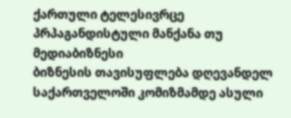ქართული ტელესივრცე პრპაგანდისტული მანქანა თუ მედიაბიზნესი
ბიზნესის თავისუფლება დღევანდელ საქართველოში კომიზმამდე ასული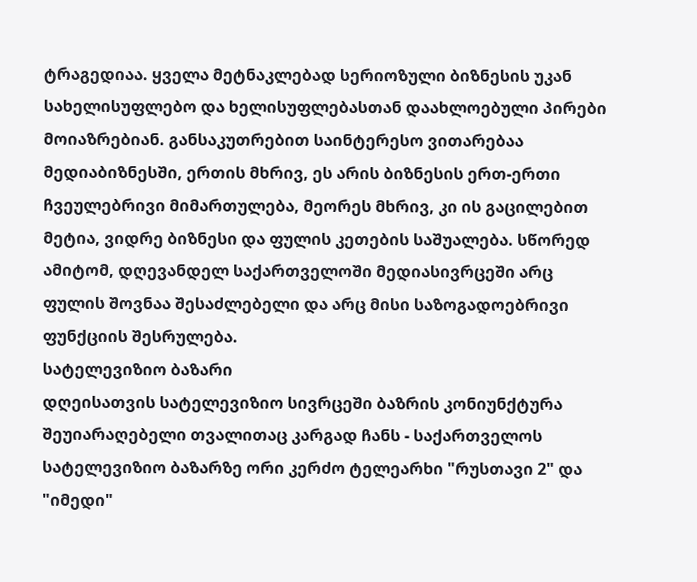ტრაგედიაა. ყველა მეტნაკლებად სერიოზული ბიზნესის უკან სახელისუფლებო და ხელისუფლებასთან დაახლოებული პირები მოიაზრებიან. განსაკუთრებით საინტერესო ვითარებაა მედიაბიზნესში, ერთის მხრივ, ეს არის ბიზნესის ერთ-ერთი ჩვეულებრივი მიმართულება, მეორეს მხრივ, კი ის გაცილებით მეტია, ვიდრე ბიზნესი და ფულის კეთების საშუალება. სწორედ ამიტომ, დღევანდელ საქართველოში მედიასივრცეში არც ფულის შოვნაა შესაძლებელი და არც მისი საზოგადოებრივი ფუნქციის შესრულება.
სატელევიზიო ბაზარი
დღეისათვის სატელევიზიო სივრცეში ბაზრის კონიუნქტურა შეუიარაღებელი თვალითაც კარგად ჩანს - საქართველოს სატელევიზიო ბაზარზე ორი კერძო ტელეარხი "რუსთავი 2" და "იმედი"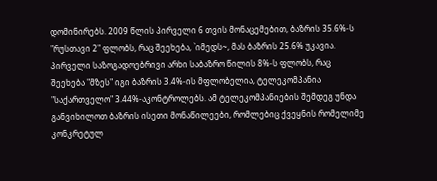დომინირებს. 2009 წლის პირველი 6 თვის მონაცემებით, ბაზრის 35.6%-ს "რუსთავი 2" ფლობს, რაც შეეხება, `იმედს~, მას ბაზრის 25.6% უკავია. პირველი საზოგადოებრივი არხი საბაზრო წილის 8%-ს ფლობს, რაც შეეხება "მზეს" იგი ბაზრის 3.4%-ის მფლობელია, ტელეკომპანია "საქართველო" 3.44%-აკონტროლებს. ამ ტელეკომპანიების შემდეგ უნდა განვიხილოთ ბაზრის ისეთი მონაწილეები, რომლებიც ქვეყნის რომელიმე კონკრეტულ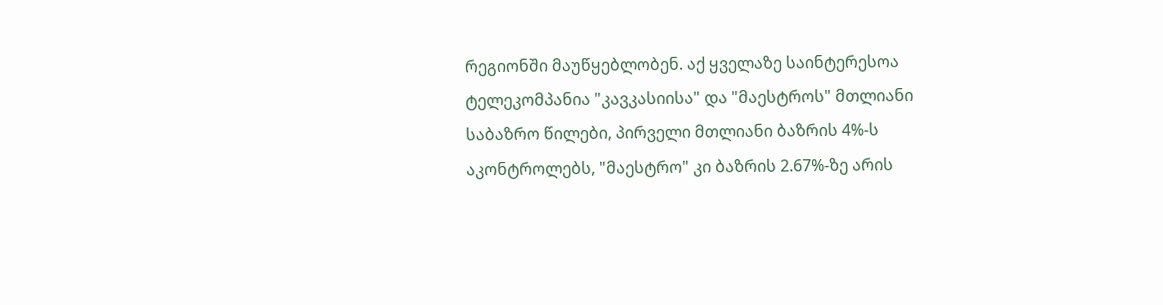რეგიონში მაუწყებლობენ. აქ ყველაზე საინტერესოა ტელეკომპანია "კავკასიისა" და "მაესტროს" მთლიანი საბაზრო წილები, პირველი მთლიანი ბაზრის 4%-ს აკონტროლებს, "მაესტრო" კი ბაზრის 2.67%-ზე არის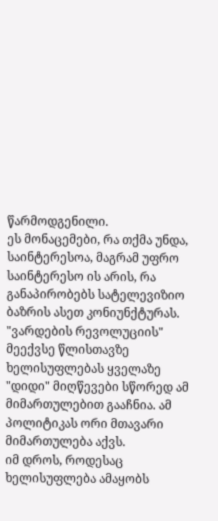წარმოდგენილი.
ეს მონაცემები, რა თქმა უნდა, საინტერესოა, მაგრამ უფრო საინტერესო ის არის, რა განაპირობებს სატელევიზიო ბაზრის ასეთ კონიუნქტურას. "ვარდების რევოლუციის" მეექვსე წლისთავზე ხელისუფლებას ყველაზე "დიდი" მიღწევები სწორედ ამ მიმართულებით გააჩნია. ამ პოლიტიკას ორი მთავარი მიმართულება აქვს.
იმ დროს, როდესაც ხელისუფლება ამაყობს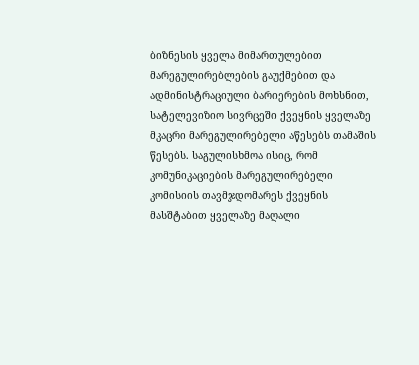ბიზნესის ყველა მიმართულებით მარეგულირებლების გაუქმებით და ადმინისტრაციული ბარიერების მოხსნით, სატელევიზიო სივრცეში ქვეყნის ყველაზე მკაცრი მარეგულირებელი აწესებს თამაშის წესებს. საგულისხმოა ისიც, რომ კომუნიკაციების მარეგულირებელი კომისიის თავმჯდომარეს ქვეყნის მასშტაბით ყველაზე მაღალი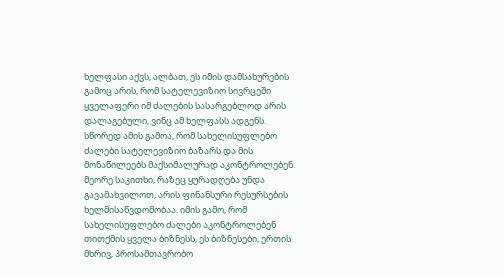ხელფასი აქვს, ალბათ, ეს იმის დამსახურების გამოც არის, რომ სატელევიზიო სივრცეში ყველაფერი იმ ძალების სასარგებლოდ არის დალაგებული, ვინც ამ ხელფასს ადგენს. სწორედ ამის გამოა, რომ სახელისუფლებო ძალები სატელევიზიო ბაზარს და მის მონაწილეებს მაქსიმალურად აკონტროლებენ.
მეორე საკითხი, რაზეც ყურადღება უნდა გავამახვილოთ, არის ფინანსური რესურსების ხელმისაწვდომობაა. იმის გამო, რომ სახელისუფლებო ძალები აკონტროლებენ თითქმის ყველა ბიზნესს, ეს ბიზნესები, ერთის მხრივ, პროსამთავრობო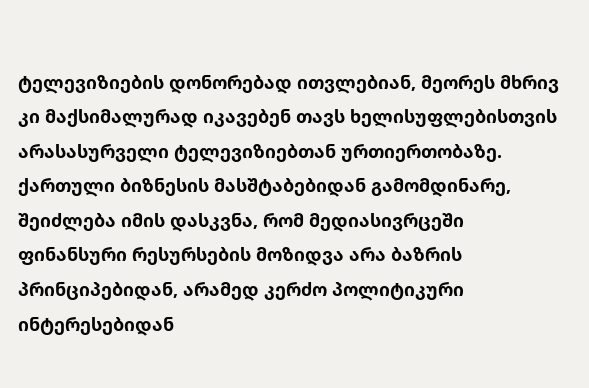ტელევიზიების დონორებად ითვლებიან, მეორეს მხრივ კი მაქსიმალურად იკავებენ თავს ხელისუფლებისთვის არასასურველი ტელევიზიებთან ურთიერთობაზე. ქართული ბიზნესის მასშტაბებიდან გამომდინარე, შეიძლება იმის დასკვნა, რომ მედიასივრცეში ფინანსური რესურსების მოზიდვა არა ბაზრის პრინციპებიდან, არამედ კერძო პოლიტიკური ინტერესებიდან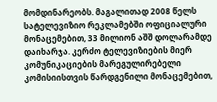მომდინარეობს. მაგალითად 2008 წელს სატელევიზიო რეკლამებში ოფიციალური მონაცემებით, 33 მილიონ აშშ დოლარამდე დაიხარჯა. კერძო ტელევიზიების მიერ კომუნიკაციების მარეგულირებელი კომისიისთვის წარდგენილი მონაცემებით,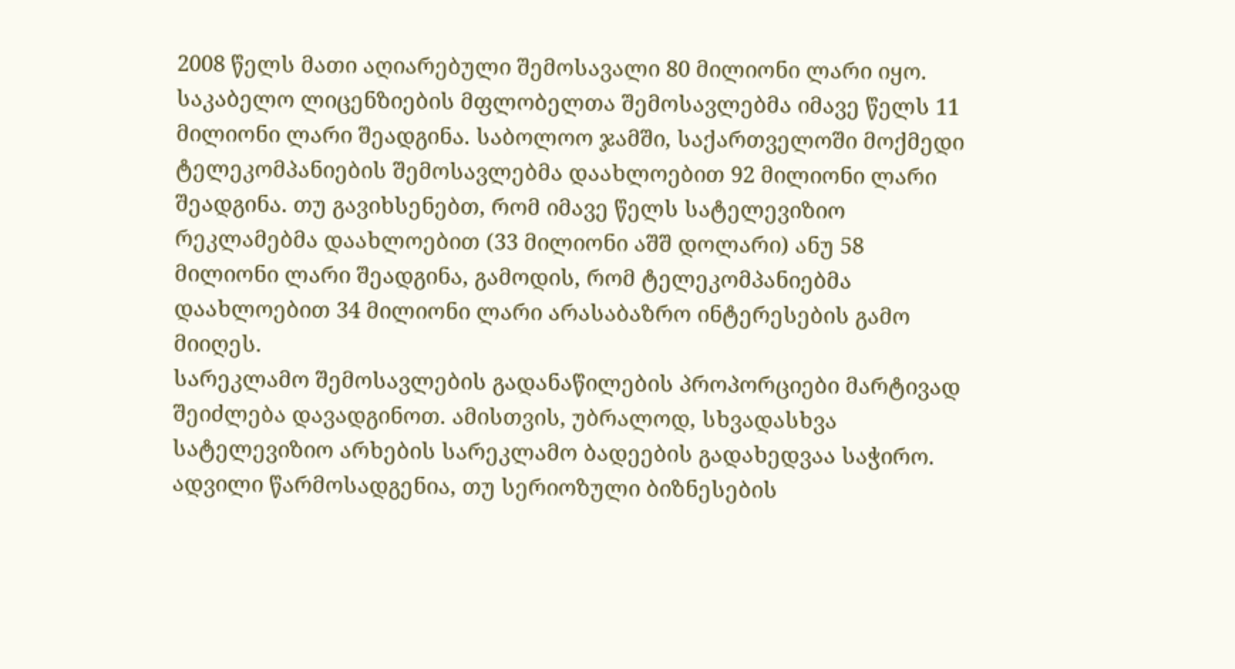2008 წელს მათი აღიარებული შემოსავალი 80 მილიონი ლარი იყო. საკაბელო ლიცენზიების მფლობელთა შემოსავლებმა იმავე წელს 11 მილიონი ლარი შეადგინა. საბოლოო ჯამში, საქართველოში მოქმედი ტელეკომპანიების შემოსავლებმა დაახლოებით 92 მილიონი ლარი შეადგინა. თუ გავიხსენებთ, რომ იმავე წელს სატელევიზიო რეკლამებმა დაახლოებით (33 მილიონი აშშ დოლარი) ანუ 58 მილიონი ლარი შეადგინა, გამოდის, რომ ტელეკომპანიებმა დაახლოებით 34 მილიონი ლარი არასაბაზრო ინტერესების გამო მიიღეს.
სარეკლამო შემოსავლების გადანაწილების პროპორციები მარტივად შეიძლება დავადგინოთ. ამისთვის, უბრალოდ, სხვადასხვა სატელევიზიო არხების სარეკლამო ბადეების გადახედვაა საჭირო. ადვილი წარმოსადგენია, თუ სერიოზული ბიზნესების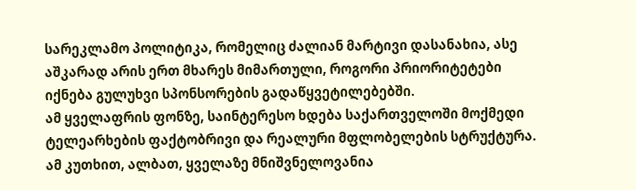სარეკლამო პოლიტიკა, რომელიც ძალიან მარტივი დასანახია, ასე აშკარად არის ერთ მხარეს მიმართული, როგორი პრიორიტეტები იქნება გულუხვი სპონსორების გადაწყვეტილებებში.
ამ ყველაფრის ფონზე, საინტერესო ხდება საქართველოში მოქმედი ტელეარხების ფაქტობრივი და რეალური მფლობელების სტრუქტურა. ამ კუთხით, ალბათ, ყველაზე მნიშვნელოვანია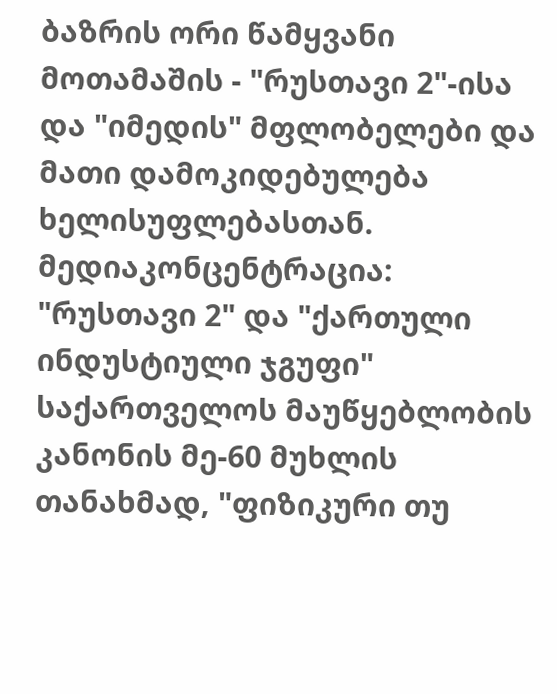ბაზრის ორი წამყვანი მოთამაშის - "რუსთავი 2"-ისა და "იმედის" მფლობელები და მათი დამოკიდებულება ხელისუფლებასთან.
მედიაკონცენტრაცია: "რუსთავი 2" და "ქართული ინდუსტიული ჯგუფი"
საქართველოს მაუწყებლობის კანონის მე-60 მუხლის თანახმად, "ფიზიკური თუ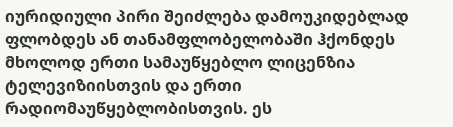იურიდიული პირი შეიძლება დამოუკიდებლად ფლობდეს ან თანამფლობელობაში ჰქონდეს მხოლოდ ერთი სამაუწყებლო ლიცენზია ტელევიზიისთვის და ერთი რადიომაუწყებლობისთვის. ეს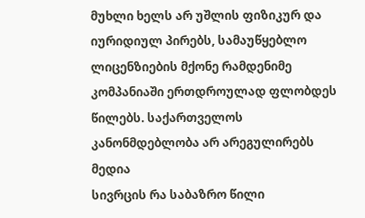მუხლი ხელს არ უშლის ფიზიკურ და იურიდიულ პირებს, სამაუწყებლო ლიცენზიების მქონე რამდენიმე კომპანიაში ერთდროულად ფლობდეს წილებს. საქართველოს კანონმდებლობა არ არეგულირებს მედია
სივრცის რა საბაზრო წილი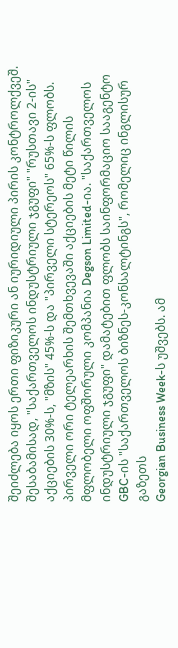შეიძლება იყოს ერთი ფიზიკური ან იურიდიული პირის კონტროლქვეშ. შესაბამისად, "საქართველოს ინდუსტრიული ჯგუფი" "რუსთავი 2-ის" აქციების 30%-ს, "მზის" 45%-ს და "პირველი სტერეოს" 65%-ს ფლობს. პირველი ორი ტელეარხის შემთხვევაში აქციების მეტი წილის მფლობელი ოფშორული კომპანია Degson Limited-ია. "საქართველოს ინდუსტრიული ჯგუფი" დამატებით ფლობს საინფორმაციო სააგენტო GBC-ის "საქართველოს ბიზნეს-კონსალტინგს", რომელიც ინგლისურ გაზეთს
Georgian Business Week-ს უშვებს. ამ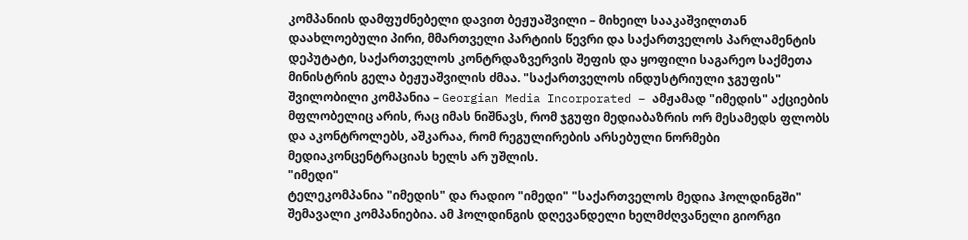კომპანიის დამფუძნებელი დავით ბეჟუაშვილი – მიხეილ სააკაშვილთან დაახლოებული პირი, მმართველი პარტიის წევრი და საქართველოს პარლამენტის დეპუტატი, საქართველოს კონტრდაზვერვის შეფის და ყოფილი საგარეო საქმეთა მინისტრის გელა ბეჟუაშვილის ძმაა. "საქართველოს ინდუსტრიული ჯგუფის" შვილობილი კომპანია – Georgian Media Incorporated – ამჟამად "იმედის" აქციების მფლობელიც არის, რაც იმას ნიშნავს, რომ ჯგუფი მედიაბაზრის ორ მესამედს ფლობს და აკონტროლებს, აშკარაა, რომ რეგულირების არსებული ნორმები მედიაკონცენტრაციას ხელს არ უშლის.
"იმედი"
ტელეკომპანია "იმედის" და რადიო "იმედი" "საქართველოს მედია ჰოლდინგში" შემავალი კომპანიებია. ამ ჰოლდინგის დღევანდელი ხელმძღვანელი გიორგი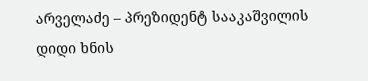არველაძე – პრეზიდენტ სააკაშვილის დიდი ხნის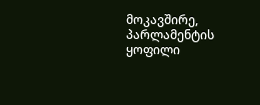მოკავშირე, პარლამენტის ყოფილი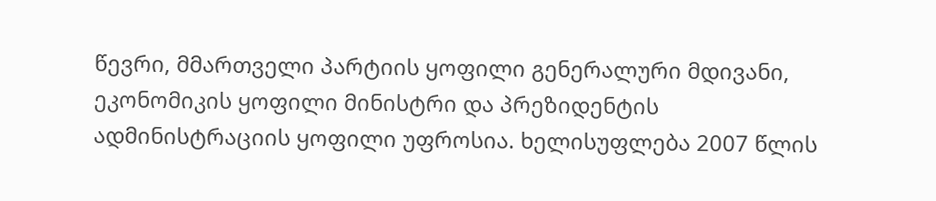წევრი, მმართველი პარტიის ყოფილი გენერალური მდივანი, ეკონომიკის ყოფილი მინისტრი და პრეზიდენტის ადმინისტრაციის ყოფილი უფროსია. ხელისუფლება 2007 წლის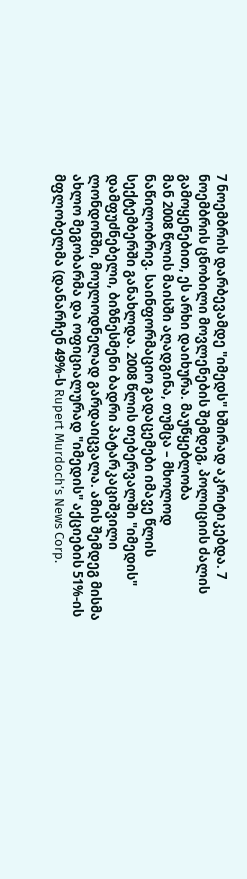7 ნოემბრის დარბევამდე "იმედს" ხშირად აკრიტიკებდა. 7 ნოემბრის ცნობილი მოვლენების შემდეგ, პოლიციის ძალის გამოყენებით, ეს არხი დაიხურა. მაუწყებლობა
მან 2008 წლის მაისში აღადგინა, თუმცა – მხოლოდ ნაწილობრივ. საინფორმაციო გადაცემები იმავე წლის სექტემბერში განახლდა. 2008 წლის თებერვალში "იმედის" დამფუძნებელი, ბიზნესმენი ბადრი პატარკაციშვილი ლონდონში, მოულოდნელად გარდაიცვალა. ამის შემდეგ მისმა ახლო მეგობარმა და ოფიციალურად "იმედის" აქციების 51%-ის მფლობელმა (დანარჩენ 49%-ს Rupert Murdoch’s News Corp.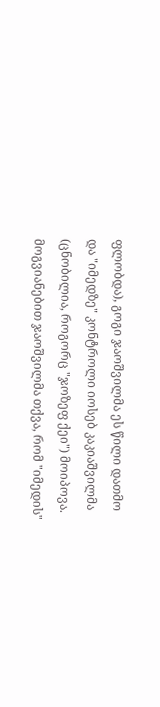ფლობდა), გოგი ჯაოშვილმა ეს წილი დათმო და "იმედზე" კონტროლი იოსებ კაკიაშვილმა (ცნობილია, როგორც "ჯოზეფ ქეი") მოიპოვა. მოგვიანებით ჯაოშვილმა თქვა, რომ "იმედის"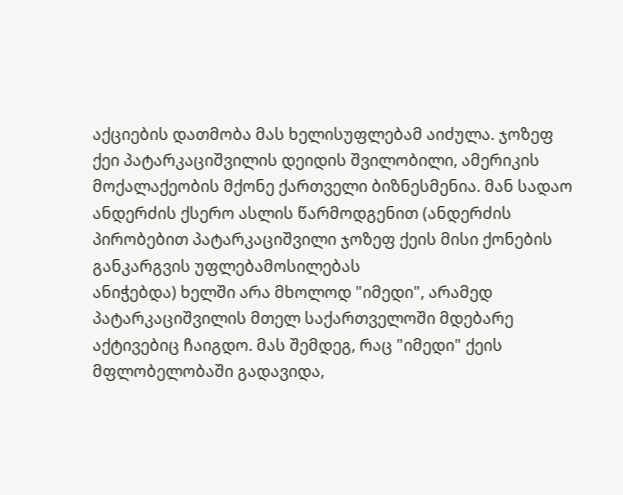აქციების დათმობა მას ხელისუფლებამ აიძულა. ჯოზეფ ქეი პატარკაციშვილის დეიდის შვილობილი, ამერიკის მოქალაქეობის მქონე ქართველი ბიზნესმენია. მან სადაო ანდერძის ქსერო ასლის წარმოდგენით (ანდერძის პირობებით პატარკაციშვილი ჯოზეფ ქეის მისი ქონების განკარგვის უფლებამოსილებას
ანიჭებდა) ხელში არა მხოლოდ "იმედი", არამედ პატარკაციშვილის მთელ საქართველოში მდებარე აქტივებიც ჩაიგდო. მას შემდეგ, რაც "იმედი" ქეის მფლობელობაში გადავიდა,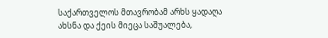საქართველოს მთავრობამ არხს ყადაღა ახსნა და ქეის მიეცა საშუალება,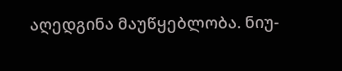აღედგინა მაუწყებლობა. ნიუ-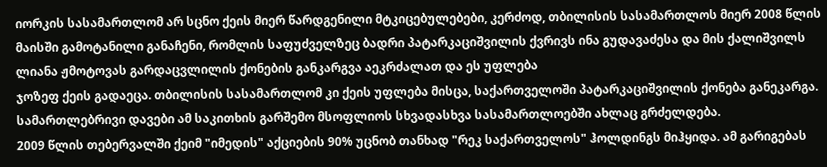იორკის სასამართლომ არ სცნო ქეის მიერ წარდგენილი მტკიცებულებები, კერძოდ, თბილისის სასამართლოს მიერ 2008 წლის მაისში გამოტანილი განაჩენი, რომლის საფუძველზეც ბადრი პატარკაციშვილის ქვრივს ინა გუდავაძესა და მის ქალიშვილს ლიანა ჟმოტოვას გარდაცვლილის ქონების განკარგვა აეკრძალათ და ეს უფლება
ჯოზეფ ქეის გადაეცა. თბილისის სასამართლომ კი ქეის უფლება მისცა, საქართველოში პატარკაციშვილის ქონება განეკარგა. სამართლებრივი დავები ამ საკითხის გარშემო მსოფლიოს სხვადასხვა სასამართლოებში ახლაც გრძელდება.
2009 წლის თებერვალში ქეიმ "იმედის" აქციების 90% უცნობ თანხად "რეკ საქართველოს" ჰოლდინგს მიჰყიდა. ამ გარიგებას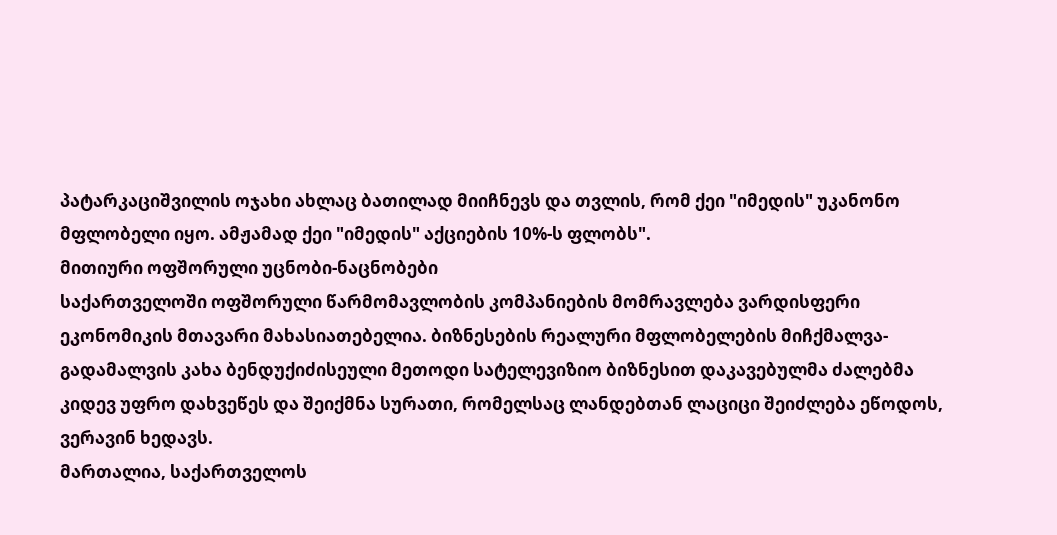პატარკაციშვილის ოჯახი ახლაც ბათილად მიიჩნევს და თვლის, რომ ქეი "იმედის" უკანონო მფლობელი იყო. ამჟამად ქეი "იმედის" აქციების 10%-ს ფლობს".
მითიური ოფშორული უცნობი-ნაცნობები
საქართველოში ოფშორული წარმომავლობის კომპანიების მომრავლება ვარდისფერი ეკონომიკის მთავარი მახასიათებელია. ბიზნესების რეალური მფლობელების მიჩქმალვა-გადამალვის კახა ბენდუქიძისეული მეთოდი სატელევიზიო ბიზნესით დაკავებულმა ძალებმა კიდევ უფრო დახვეწეს და შეიქმნა სურათი, რომელსაც ლანდებთან ლაციცი შეიძლება ეწოდოს, ვერავინ ხედავს.
მართალია, საქართველოს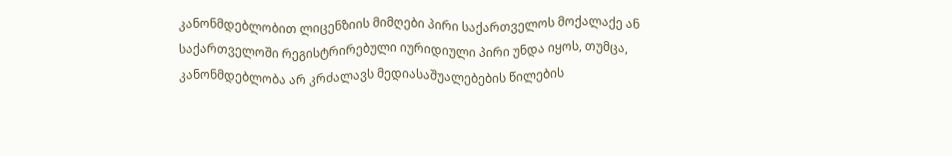კანონმდებლობით ლიცენზიის მიმღები პირი საქართველოს მოქალაქე ან საქართველოში რეგისტრირებული იურიდიული პირი უნდა იყოს, თუმცა, კანონმდებლობა არ კრძალავს მედიასაშუალებების წილების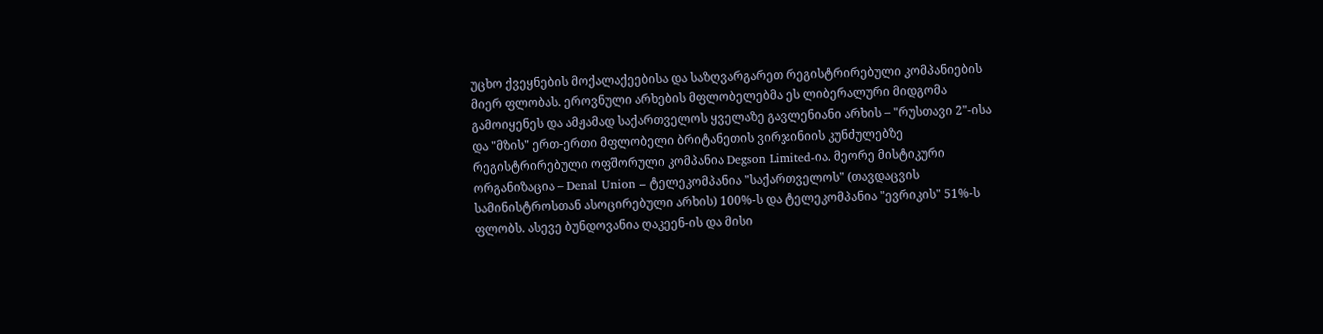უცხო ქვეყნების მოქალაქეებისა და საზღვარგარეთ რეგისტრირებული კომპანიების მიერ ფლობას. ეროვნული არხების მფლობელებმა ეს ლიბერალური მიდგომა გამოიყენეს და ამჟამად საქართველოს ყველაზე გავლენიანი არხის – "რუსთავი 2"-ისა და "მზის" ერთ-ერთი მფლობელი ბრიტანეთის ვირჯინიის კუნძულებზე რეგისტრირებული ოფშორული კომპანია Degson Limited-ია. მეორე მისტიკური ორგანიზაცია – Denal Union – ტელეკომპანია "საქართველოს" (თავდაცვის სამინისტროსთან ასოცირებული არხის) 100%-ს და ტელეკომპანია "ევრიკის" 51%-ს ფლობს. ასევე ბუნდოვანია ღაკეენ-ის და მისი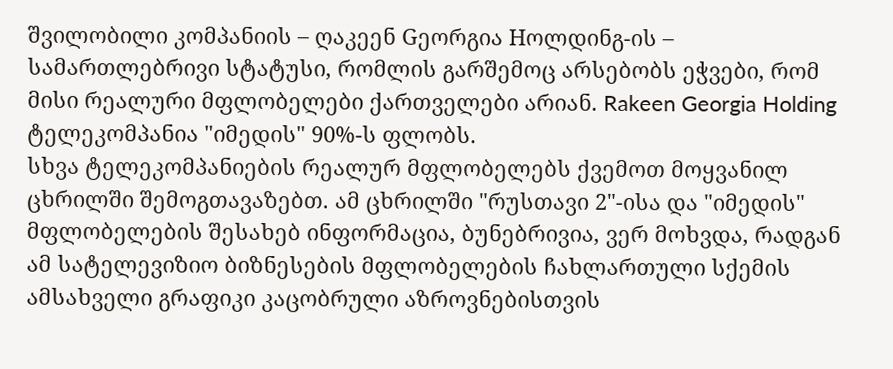შვილობილი კომპანიის – ღაკეენ Gეორგია Hოლდინგ-ის – სამართლებრივი სტატუსი, რომლის გარშემოც არსებობს ეჭვები, რომ მისი რეალური მფლობელები ქართველები არიან. Rakeen Georgia Holding ტელეკომპანია "იმედის" 90%-ს ფლობს.
სხვა ტელეკომპანიების რეალურ მფლობელებს ქვემოთ მოყვანილ ცხრილში შემოგთავაზებთ. ამ ცხრილში "რუსთავი 2"-ისა და "იმედის" მფლობელების შესახებ ინფორმაცია, ბუნებრივია, ვერ მოხვდა, რადგან ამ სატელევიზიო ბიზნესების მფლობელების ჩახლართული სქემის ამსახველი გრაფიკი კაცობრული აზროვნებისთვის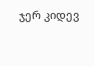ჯერ კიდევ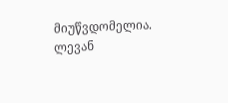მიუწვდომელია.
ლევან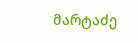მარტაძე